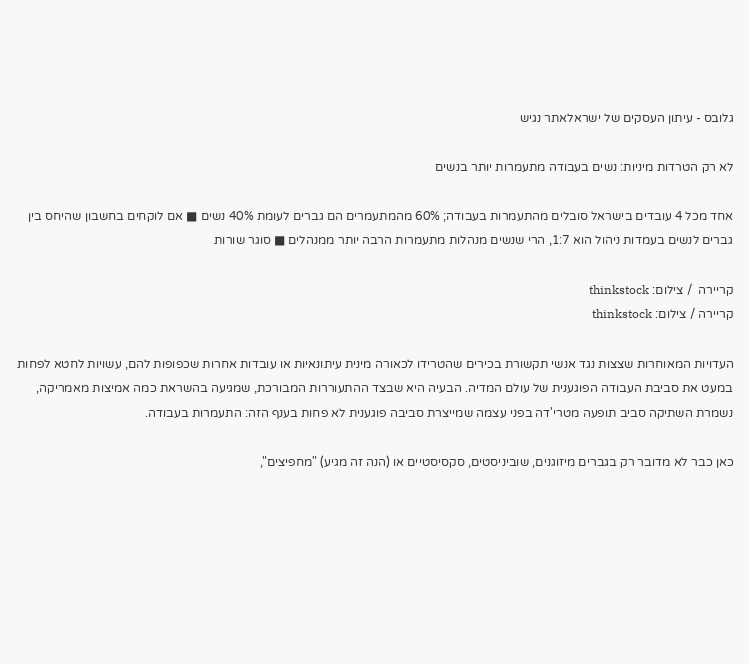גלובס - עיתון העסקים של ישראלאתר נגיש

לא רק הטרדות מיניות: נשים בעבודה מתעמרות יותר בנשים

אחד מכל 4 עובדים בישראל סובלים מהתעמרות בעבודה; 60% מהמתעמרים הם גברים לעומת 40% נשים ■ אם לוקחים בחשבון שהיחס בין גברים לנשים בעמדות ניהול הוא 1:7, הרי שנשים מנהלות מתעמרות הרבה יותר ממנהלים ■ סוגר שורות

קריירה  / צילום: thinkstock
קריירה / צילום: thinkstock

העדויות המאוחרות שצצות נגד אנשי תקשורת בכירים שהטרידו לכאורה מינית עיתונאיות או עובדות אחרות שכפופות להם, עשויות לחטא לפחות במעט את סביבת העבודה הפוגענית של עולם המדיה. הבעיה היא שבצד ההתעוררות המבורכת, שמגיעה בהשראת כמה אמיצות מאמריקה, נשמרת השתיקה סביב תופעה מטרי'דה בפני עצמה שמייצרת סביבה פוגענית לא פחות בענף הזה: התעמרות בעבודה.

כאן כבר לא מדובר רק בגברים מיזוגנים, שוביניסטים, סקסיסטיים או (הנה זה מגיע) "מחפיצים",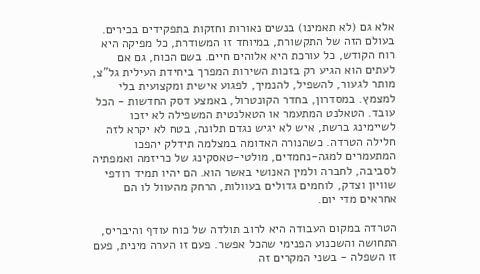אלא גם (לא תאמינו) בנשים נאורות וחזקות בתפקידים בכירים. בעולם הזה של התקשורת, במיוחד זו המשודרת, כל מפיקה היא רוח הקודש, כל עורכת היא אלוהים חיים. בשם הכוח, גם אם לעתים הוא הגיע רק בזכות השירות המפרך ביחידת העילית גל"צ, מותר לגעור, להשפיל, להנמיך, לפגוע אישית ומקצועית בלי למצמץ. במסדרון, בחדר הקונטרול, באמצע דסק החדשות - הכל עובד. הטאלנט המתעמר או הטאלנטית המשפילה לא יזכו לשיימינג ברשת, איש לא יגיש נגדם תלונה, בטח לא יקרא לזה חלילה הטרדה. כשהנורה האדומה במצלמה תידלק יהפכו המתעמרים למגה-נחמדים, מולטי-טאסקינג של כריזמה ואמפתיה לסביבה, לחברה ולמין האנושי באשר הוא. הם יהיו תמיד רודפי שוויון וצדק, לוחמים גדולים בעוולות, הרחק מהעוול לו הם אחראים מדי יום.

הטרדה במקום העבודה היא לרוב תולדה של כוח עודף והיבריס, התחושה והשכנוע הפנימי שהכל אפשר. פעם זו הערה מינית, פעם זו השפלה - בשני המקרים זה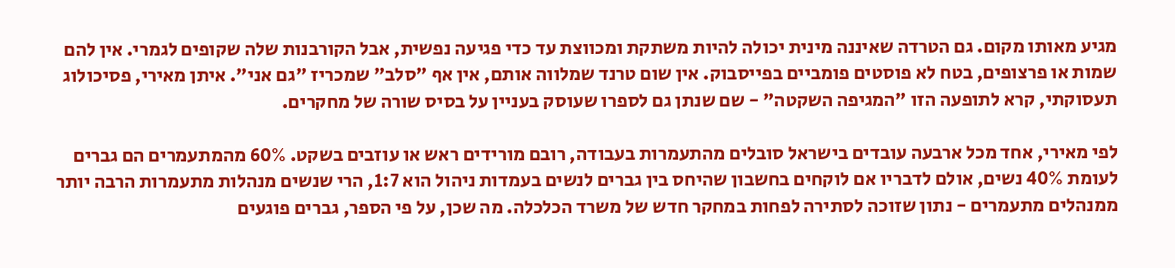מגיע מאותו מקום. גם הטרדה שאיננה מינית יכולה להיות משתקת ומכווצת עד כדי פגיעה נפשית, אבל הקורבנות שלה שקופים לגמרי. אין להם שמות או פרצופים, בטח לא פוסטים פומביים בפייסבוק. אין שום טרנד שמלווה אותם, אין אף "סלב" שמכריז "גם אני". איתן מאירי, פסיכולוג תעסוקתי, קרא לתופעה הזו "המגיפה השקטה" - שם שנתן גם לספרו שעוסק בעניין על בסיס שורה של מחקרים.

לפי מאירי, אחד מכל ארבעה עובדים בישראל סובלים מהתעמרות בעבודה, רובם מורידים ראש או עוזבים בשקט. 60% מהמתעמרים הם גברים לעומת 40% נשים, אולם לדבריו אם לוקחים בחשבון שהיחס בין גברים לנשים בעמדות ניהול הוא 1:7, הרי שנשים מנהלות מתעמרות הרבה יותר ממנהלים מתעמרים - נתון שזוכה לסתירה לפחות במחקר חדש של משרד הכלכלה. מה שכן, על פי הספר, גברים פוגעים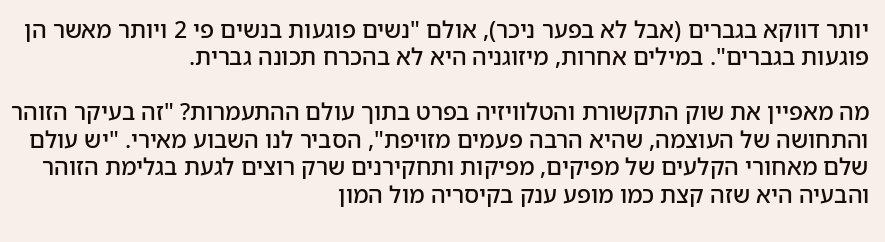יותר דווקא בגברים (אבל לא בפער ניכר), אולם "נשים פוגעות בנשים פי 2 ויותר מאשר הן פוגעות בגברים". במילים אחרות, מיזוגניה היא לא בהכרח תכונה גברית.

מה מאפיין את שוק התקשורת והטלוויזיה בפרט בתוך עולם ההתעמרות? "זה בעיקר הזוהר והתחושה של העוצמה, שהיא הרבה פעמים מזויפת", הסביר לנו השבוע מאירי. "יש עולם שלם מאחורי הקלעים של מפיקים, מפיקות ותחקירנים שרק רוצים לגעת בגלימת הזוהר והבעיה היא שזה קצת כמו מופע ענק בקיסריה מול המון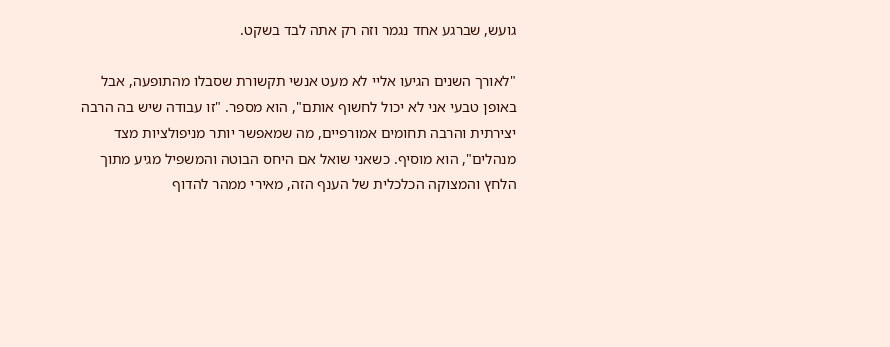גועש, שברגע אחד נגמר וזה רק אתה לבד בשקט.

"לאורך השנים הגיעו אליי לא מעט אנשי תקשורת שסבלו מהתופעה, אבל באופן טבעי אני לא יכול לחשוף אותם", הוא מספר. "זו עבודה שיש בה הרבה יצירתית והרבה תחומים אמורפיים, מה שמאפשר יותר מניפולציות מצד מנהלים", הוא מוסיף. כשאני שואל אם היחס הבוטה והמשפיל מגיע מתוך הלחץ והמצוקה הכלכלית של הענף הזה, מאירי ממהר להדוף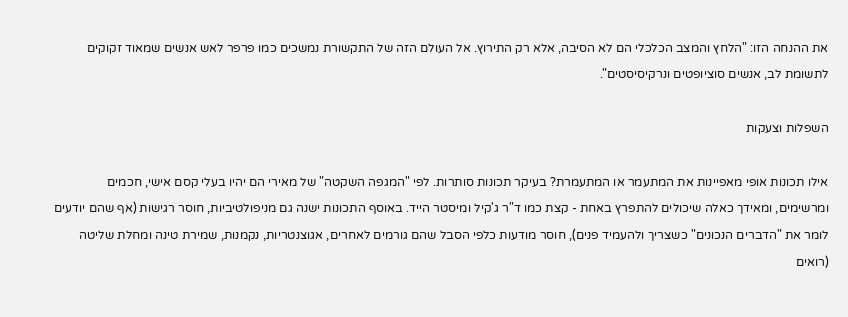את ההנחה הזו: "הלחץ והמצב הכלכלי הם לא הסיבה, אלא רק התירוץ. אל העולם הזה של התקשורת נמשכים כמו פרפר לאש אנשים שמאוד זקוקים לתשומת לב, אנשים סוציופטים ונרקיסיסטים".

השפלות וצעקות

אילו תכונות אופי מאפיינות את המתעמר או המתעמרת? בעיקר תכונות סותרות. לפי "המגפה השקטה" של מאירי הם יהיו בעלי קסם אישי, חכמים ומרשימים, ומאידך כאלה שיכולים להתפרץ באחת - קצת כמו ד"ר ג'קיל ומיסטר הייד. באוסף התכונות ישנה גם מניפולטיביות, חוסר רגישות (אף שהם יודעים לומר את "הדברים הנכונים" כשצריך ולהעמיד פנים), חוסר מודעות כלפי הסבל שהם גורמים לאחרים, אגוצנטריות, נקמנות, שמירת טינה ומחלת שליטה (רואים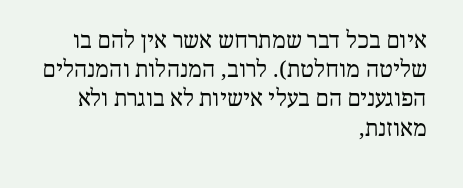איום בכל דבר שמתרחש אשר אין להם בו שליטה מוחלטת). לרוב, המנהלות והמנהלים הפוגענים הם בעלי אישיות לא בוגרת ולא מאוזנת,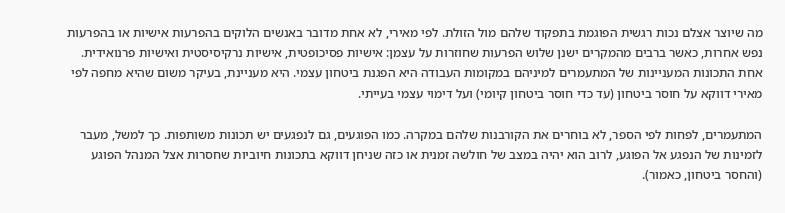מה שיוצר אצלם נכות רגשית הפוגמת בתפקוד שלהם מול הזולת. לפי מאירי, לא אחת מדובר באנשים הלוקים בהפרעות אישיות או בהפרעות נפש אחרות, כאשר ברבים מהמקרים ישנן שלוש הפרעות שחוזרות על עצמן: אישיות פסיכופטית, אישיות נרקיסיסטית ואישיות פרנואידית. אחת התכונות המעניינות של המתעמרים למיניהם במקומות העבודה היא הפגנת ביטחון עצמי. היא מעניינת, בעיקר משום שהיא מחפה לפי מאירי דווקא על חוסר ביטחון (עד כדי חוסר ביטחון קיומי) ועל דימוי עצמי בעייתי.

המתעמרים, לפחות לפי הספר, לא בוחרים את הקורבנות שלהם במקרה. כמו הפוגעים, גם לנפגעים יש תכונות משותפות. כך למשל, מעבר לזמינות של הנפגע אל הפוגע, לרוב הוא יהיה במצב של חולשה זמנית או כזה שניחן דווקא בתכונות חיוביות שחסרות אצל המנהל הפוגע (והחסר ביטחון, כאמור).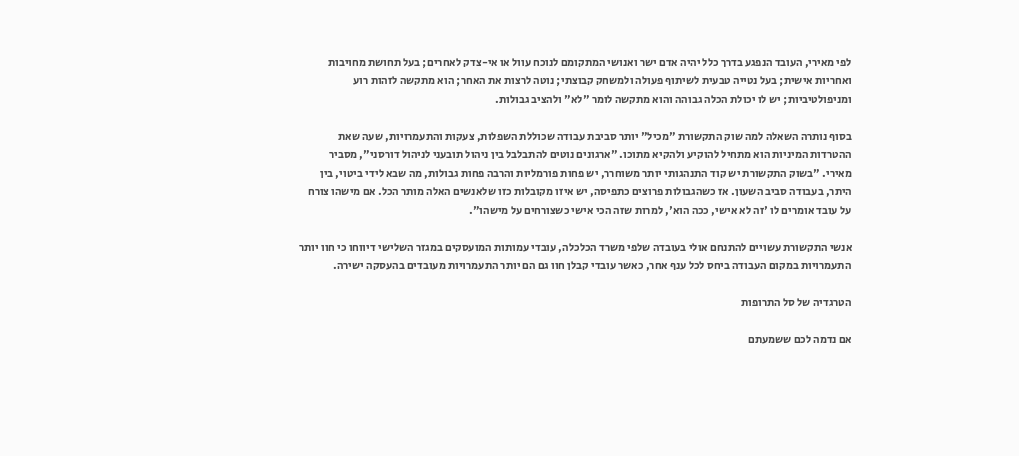לפי מאירי, העובד הנפגע בדרך כלל יהיה אדם ישר ואנושי המתקומם לנוכח עוול או אי-צדק לאחרים; בעל תחושת מחויבות ואחריות אישית; בעל נטייה טבעית לשיתוף פעולה ולמשחק קבוצתי; נוטה לרצות את האחר; הוא מתקשה לזהות רוע ומניפולטיביות; יש לו יכולת הכלה גבוהה והוא מתקשה לומר "לא" ולהציב גבולות.

בסוף נותרה השאלה למה שוק התקשורת "מכיל" יותר סביבת עבודה שכוללת השפלות, צעקות והתעמרויות, שעה שאת ההטרדות המיניות הוא מתחיל להוקיע ולהקיא מתוכו. "ארגונים נוטים להתבלבל בין ניהול תובעני לניהול דורסני", מסביר מאירי. "בשוק התקשורת יש קוד התנהגותי יותר משוחרר, יש פחות פורמליות והרבה פחות גבולות, מה שבא לידי ביטוי, בין היתר, בעבודה סביב השעון. אז כשהגבולות פרוצים כתפיסה, יש איזו מקובלות כזו שלאנשים האלה מותר הכל. אם מישהו צורח על עובד אומרים לו 'זה לא אישי, ככה הוא', למרות שזה הכי אישי כשצורחים על מישהו".

אנשי התקשורת עשויים להתנחם אולי בעובדה שלפי משרד הכלכלה, עובדי עמותות המועסקים במגזר השלישי דיווחו כי חוו יותר התעמרויות במקום העבודה ביחס לכל ענף אחר, כאשר עובדי קבלן חוו גם הם יותר התעמרויות מעובדים בהעסקה ישירה.

הטרגדיה של סל התרופות

אם נדמה לכם ששמעתם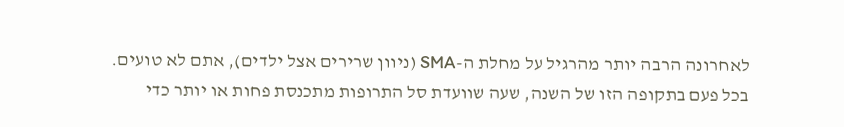לאחרונה הרבה יותר מהרגיל על מחלת ה-SMA (ניוון שרירים אצל ילדים), אתם לא טועים. בכל פעם בתקופה הזו של השנה, שעה שוועדת סל התרופות מתכנסת פחות או יותר כדי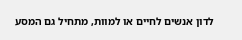לדון אנשים לחיים או למוות, מתחיל גם המסע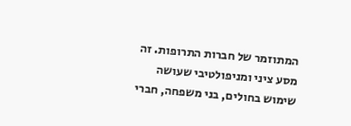המתוזמר של חברות התרופות. זה מסע ציני ומניפולטיבי שעושה שימוש בחולים, בני משפחה, חברי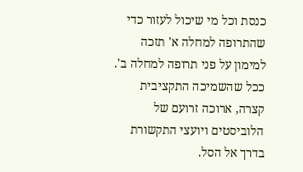כנסת וכל מי שיכול לעזור כדי שהתרופה למחלה א' תזכה למימון על פני תרופה למחלה ב'. ככל שהשמיכה התקציבית קצרה, ארוכה זרועם של הלוביסטים ויועצי התקשורת בדרך אל הסל.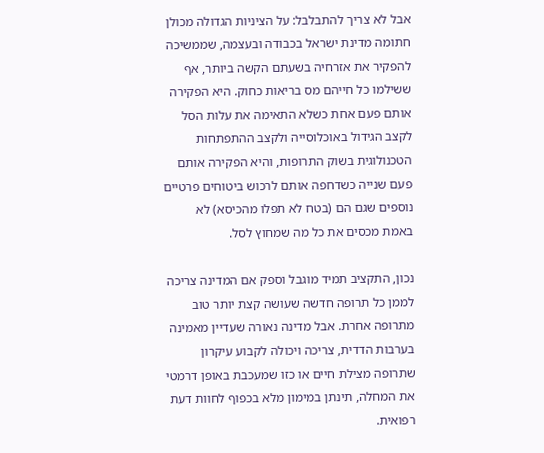אבל לא צריך להתבלבל: על הציניות הגדולה מכולן חתומה מדינת ישראל בכבודה ובעצמה, שממשיכה להפקיר את אזרחיה בשעתם הקשה ביותר, אף ששילמו כל חייהם מס בריאות כחוק. היא הפקירה אותם פעם אחת כשלא התאימה את עלות הסל לקצב הגידול באוכלוסייה ולקצב ההתפתחות הטכנולוגית בשוק התרופות, והיא הפקירה אותם פעם שנייה כשדחפה אותם לרכוש ביטוחים פרטיים נוספים שגם הם (בטח לא תפלו מהכיסא) לא באמת מכסים את כל מה שמחוץ לסל.

נכון, התקציב תמיד מוגבל וספק אם המדינה צריכה לממן כל תרופה חדשה שעושה קצת יותר טוב מתרופה אחרת. אבל מדינה נאורה שעדיין מאמינה בערבות הדדית, צריכה ויכולה לקבוע עיקרון שתרופה מצילת חיים או כזו שמעכבת באופן דרמטי את המחלה, תינתן במימון מלא בכפוף לחוות דעת רפואית.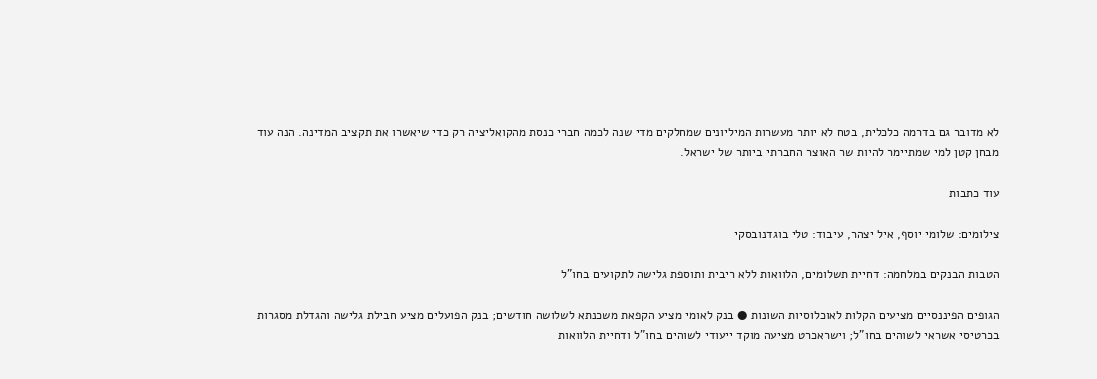לא מדובר גם בדרמה כלכלית, בטח לא יותר מעשרות המיליונים שמחלקים מדי שנה לכמה חברי כנסת מהקואליציה רק כדי שיאשרו את תקציב המדינה. הנה עוד מבחן קטן למי שמתיימר להיות שר האוצר החברתי ביותר של ישראל.

עוד כתבות

צילומים: שלומי יוסף, איל יצהר, עיבוד: טלי בוגדנובסקי

הטבות הבנקים במלחמה: דחיית תשלומים, הלוואות ללא ריבית ותוספת גלישה לתקועים בחו"ל

הגופים הפיננסיים מציעים הקלות לאוכלוסיות השונות ● בנק לאומי מציע הקפאת משכנתא לשלושה חודשים; בנק הפועלים מציע חבילת גלישה והגדלת מסגרות בכרטיסי אשראי לשוהים בחו"ל; וישראכרט מציעה מוקד ייעודי לשוהים בחו"ל ודחיית הלוואות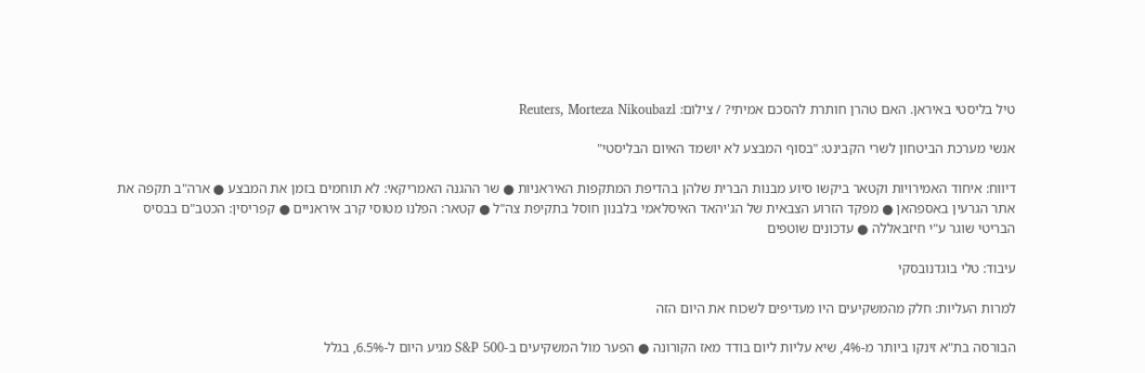טיל בליסטי באיראן. האם טהרן חותרת להסכם אמיתי? / צילום: Reuters, Morteza Nikoubazl

אנשי מערכת הביטחון לשרי הקבינט: "בסוף המבצע לא יושמד האיום הבליסטי"

דיווח: איחוד האמירויות וקטאר ביקשו סיוע מבנות הברית שלהן בהדיפת המתקפות האיראניות ● שר ההגנה האמריקאי: לא תוחמים בזמן את המבצע ● ארה"ב תקפה את אתר הגרעין באספהאן ● מפקד הזרוע הצבאית של הג'יהאד האיסלאמי בלבנון חוסל בתקיפת צה"ל ● קטאר: הפלנו מטוסי קרב איראניים ● קפריסין: הכטב"ם בבסיס הבריטי שוגר ע"י חיזבאללה ● עדכונים שוטפים

עיבוד: טלי בוגדנובסקי

למרות העליות: חלק מהמשקיעים היו מעדיפים לשכוח את היום הזה

הבורסה בת"א זינקו ביותר מ-4%, שיא עליות ליום בודד מאז הקורונה ● הפער מול המשקיעים ב-S&P 500 מגיע היום ל-6.5%, בגלל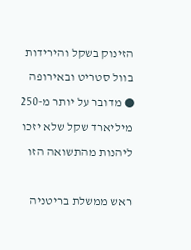הזינוק בשקל והירידות בוול סטריט ובאירופה ● מדובר על יותר מ-250 מיליארד שקל שלא יזכו ליהנות מהתשואה הזו

ראש ממשלת בריטניה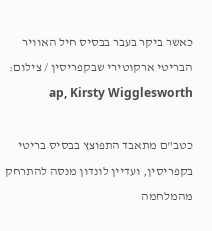כאשר ביקר בעבר בבסיס חיל האוויר הבריטי ארקוטירי שבקפריסין / צילום: ap, Kirsty Wigglesworth

כטב"ם מתאבד התפוצץ בבסיס בריטי בקפריסין, ועדיין לונדון מנסה להתרחק מהמלחמה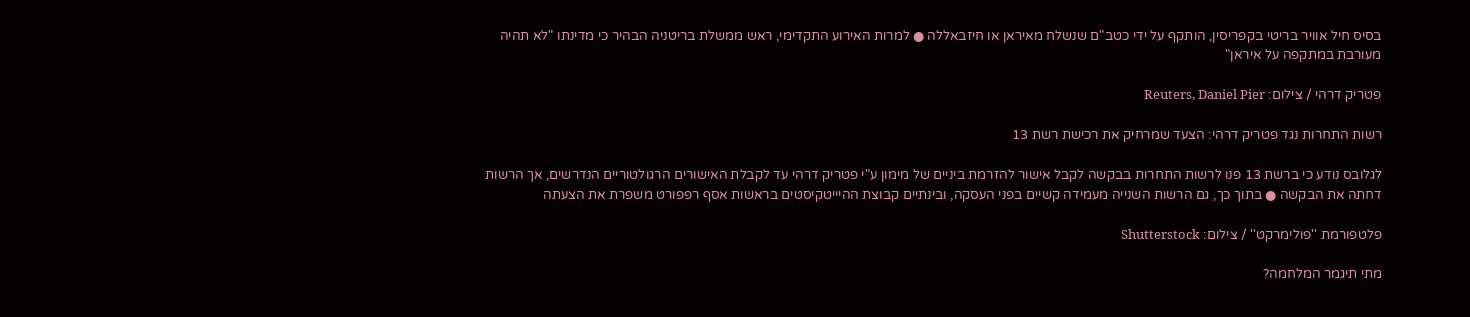בסיס חיל אוויר בריטי בקפריסין, הותקף על ידי כטב"ם שנשלח מאיראן או חיזבאללה ● למרות האירוע התקדימי, ראש ממשלת בריטניה הבהיר כי מדינתו "לא תהיה מעורבת במתקפה על איראן"

פטריק דרהי / צילום: Reuters, Daniel Pier

רשות התחרות נגד פטריק דרהי: הצעד שמרחיק את רכישת רשת 13

לגלובס נודע כי ברשת 13 פנו לרשות התחרות בבקשה לקבל אישור להזרמת ביניים של מימון ע"י פטריק דרהי עד לקבלת האישורים הרגולטוריים הנדרשים, אך הרשות דחתה את הבקשה ● בתוך כך, גם הרשות השנייה מעמידה קשיים בפני העסקה, ובינתיים קבוצת ההיייטקיסטים בראשות אסף רפפורט משפרת את הצעתה

פלטפורמת ''פולימרקט'' / צילום: Shutterstock

מתי תיגמר המלחמה?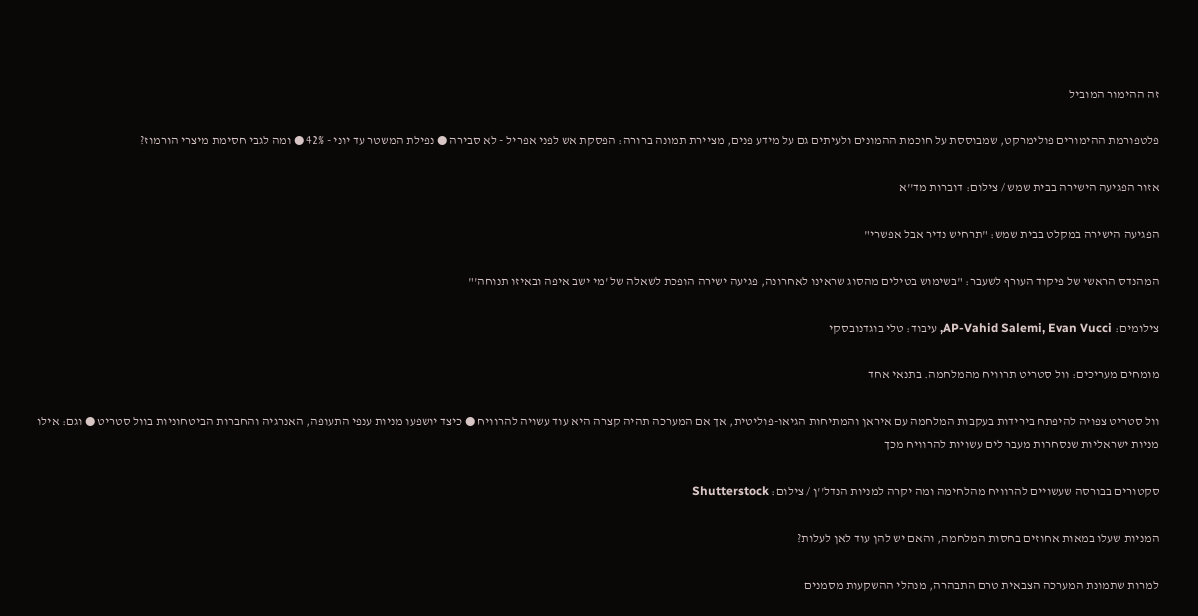זה ההימור המוביל

פלטפורמת ההימורים פולימרקט, שמבוססת על חוכמת ההמונים ולעיתים גם על מידע פנים, מציירת תמונה ברורה: הפסקת אש לפני אפריל - לא סבירה ● נפילת המשטר עד יוני - 42% ● ומה לגבי חסימת מיצרי הורמוז?

אזור הפגיעה הישירה בבית שמש / צילום: דוברות מד''א

הפגיעה הישירה במקלט בבית שמש: "תרחיש נדיר אבל אפשרי"

המהנדס הראשי של פיקוד העורף לשעבר: "בשימוש בטילים מהסוג שראינו לאחרונה, פגיעה ישירה הופכת לשאלה של 'מי ישב איפה ובאיזו תנוחה'"

צילומים: AP-Vahid Salemi, Evan Vucci, עיבוד: טלי בוגדנובסקי

מומחים מעריכים: וול סטריט תרוויח מהמלחמה. בתנאי אחד

וול סטריט צפויה להיפתח בירידות בעקבות המלחמה עם איראן והמתיחות הגיאו-פוליטית, אך אם המערכה תהיה קצרה היא עוד עשויה להרוויח ● כיצד יושפעו מניות ענפי התעופה, האנרגיה והחברות הביטחוניות בוול סטריט ● וגם: אילו מניות ישראליות שנסחרות מעבר לים עשויות להרוויח מכך

סקטורים בבורסה שעשויים להרוויח מהלחימה ומה יקרה למניות הנדל''ן / צילום: Shutterstock

המניות שעלו במאות אחוזים בחסות המלחמה, והאם יש להן עוד לאן לעלות?

למרות שתמונת המערכה הצבאית טרם התבהרה, מנהלי ההשקעות מסמנים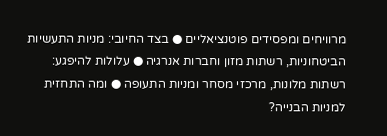מרוויחים ומפסידים פוטנציאליים ● בצד החיובי: מניות התעשיות הביטחוניות, רשתות מזון וחברות אנרגיה ● עלולות להיפגע: רשתות מלונות, מרכזי מסחר ומניות התעופה ● ומה התחזית למניות הבנייה?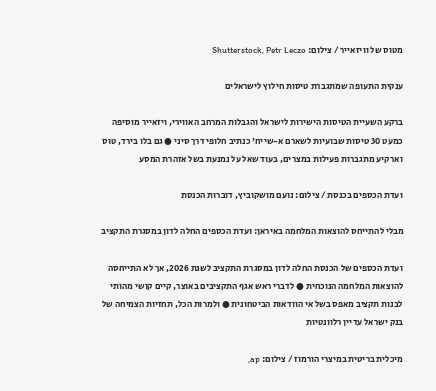מטוס של וויזאייר / צילום: Shutterstock, Petr Leczo

ענקית התעופה שמתגברת טיסות חילוץ לישראלים

ברקע השעיית הטיסות הישירות לישראל והגבלות המרחב האווירי, ויזאייר מוסיפה כמעט 30 טיסות שבועיות לשארם א-שייח' כנתיב חלופי דרך סיני ● גם בלו בירד, טוס וארקיע מתגברות פעילות במצרים, בעוד שאל על נמנעת בשל אזהרת המסע

ועדת הכספים בכנסת / צילום: נועם מושקוביץ, דוברות הכנסת

מבלי להתייחס להוצאות המלחמה באיראן: ועדת הכספים החלה לדון במסגרת התקציב

ועדת הכספים של הכנסת החלה לדון במסגרת התקציב לשנת 2026, אך לא התייחסה להוצאות המלחמה הנוכחית ● לדברי ראש אגף התקציבים באוצר, קיים קושי מהותי לבנות תקציב מאפס בשל אי הוודאות הביטחונית ● ולמרות הכל, תחזיות הצמיחה של בנק ישראל עדיין רלוונטיות

מיכלית בריטית במיצרי הורמוז / צילום: ap,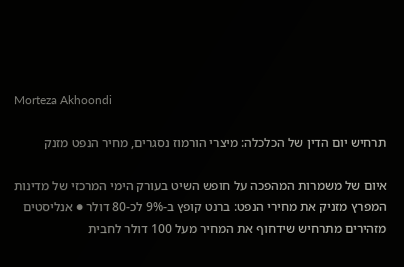Morteza Akhoondi

תרחיש יום הדין של הכלכלה: מיצרי הורמוז נסגרים, מחיר הנפט מזנק

איום של משמרות המהפכה על חופש השיט בעורק הימי המרכזי של מדינות המפרץ מזניק את מחירי הנפט: ברנט קופץ ב-9% לכ-80 דולר ● אנליסטים מזהירים מתרחיש שידחוף את המחיר מעל 100 דולר לחבית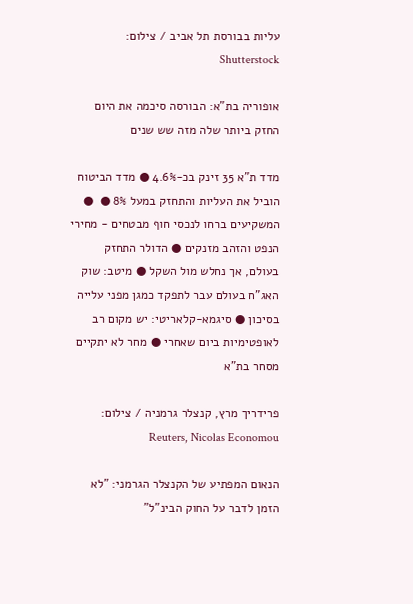עליות בבורסת תל אביב / צילום: Shutterstock

אופוריה בת"א: הבורסה סיכמה את היום החזק ביותר שלה מזה שש שנים

מדד ת"א 35 זינק בכ-4.6% ● מדד הביטוח הוביל את העליות והתחזק במעל 8% ●  ● המשקיעים ברחו לנכסי חוף מבטחים - מחירי הנפט והזהב מזנקים ● הדולר התחזק בעולם, אך נחלש מול השקל ● מיטב: שוק האג"ח בעולם עבר לתפקד כמגן מפני עלייה בסיכון ● סיגמא-קלאריטי: יש מקום רב לאופטימיות ביום שאחרי ● מחר לא יתקיים מסחר בת"א

פרידריך מרץ, קנצלר גרמניה / צילום: Reuters, Nicolas Economou

הנאום המפתיע של הקנצלר הגרמני: "לא הזמן לדבר על החוק הבינ"ל"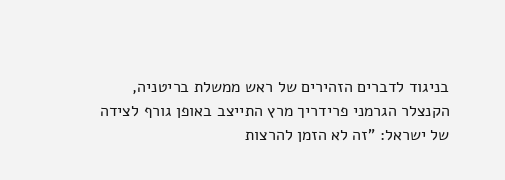בניגוד לדברים הזהירים של ראש ממשלת בריטניה, הקנצלר הגרמני פרידריך מרץ התייצב באופן גורף לצידה של ישראל: "זה לא הזמן להרצות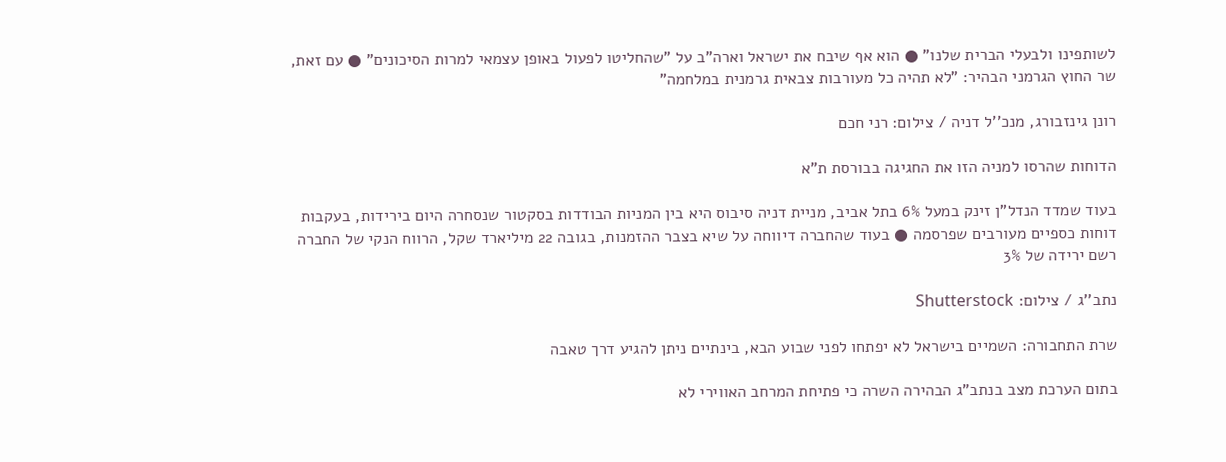לשותפינו ולבעלי הברית שלנו" ● הוא אף שיבח את ישראל וארה"ב על "שהחליטו לפעול באופן עצמאי למרות הסיכונים" ● עם זאת, שר החוץ הגרמני הבהיר: "לא תהיה כל מעורבות צבאית גרמנית במלחמה"

רונן גינזבורג, מנכ''ל דניה / צילום: רני חכם

הדוחות שהרסו למניה הזו את החגיגה בבורסת ת"א

בעוד שמדד הנדל"ן זינק במעל 6% בתל אביב, מניית דניה סיבוס היא בין המניות הבודדות בסקטור שנסחרה היום בירידות, בעקבות דוחות כספיים מעורבים שפרסמה ● בעוד שהחברה דיווחה על שיא בצבר ההזמנות, בגובה 22 מיליארד שקל, הרווח הנקי של החברה רשם ירידה של 3%

נתב''ג / צילום: Shutterstock

שרת התחבורה: השמיים בישראל לא יפתחו לפני שבוע הבא, בינתיים ניתן להגיע דרך טאבה

בתום הערכת מצב בנתב"ג הבהירה השרה כי פתיחת המרחב האווירי לא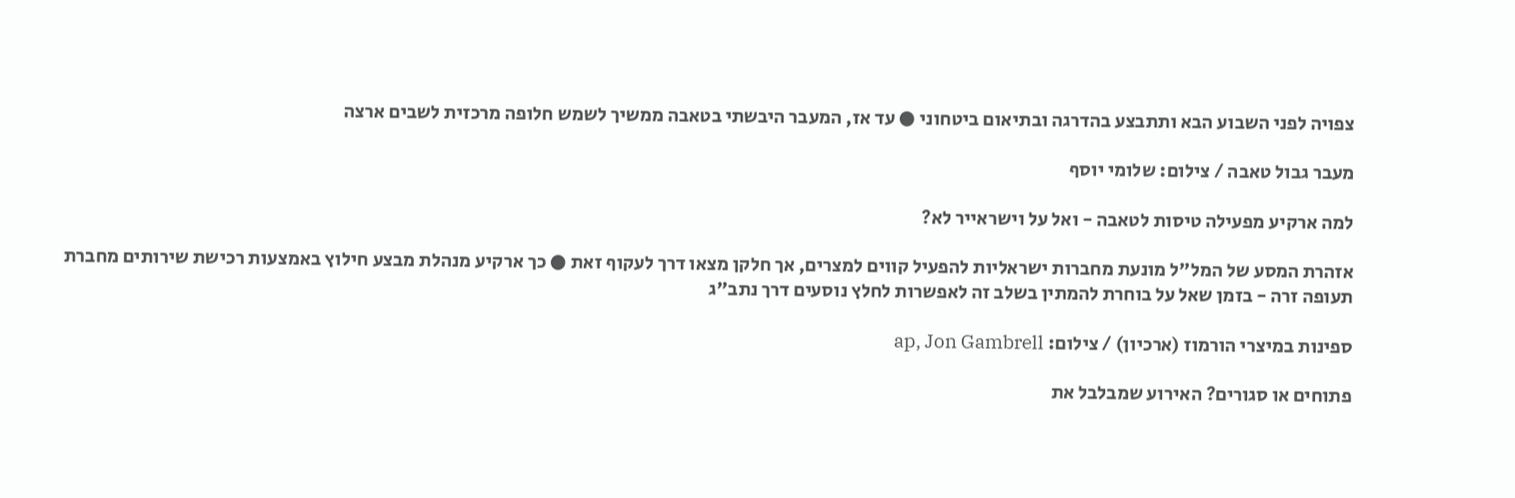צפויה לפני השבוע הבא ותתבצע בהדרגה ובתיאום ביטחוני ● עד אז, המעבר היבשתי בטאבה ממשיך לשמש חלופה מרכזית לשבים ארצה

מעבר גבול טאבה / צילום: שלומי יוסף

למה ארקיע מפעילה טיסות לטאבה - ואל על וישראייר לא?

אזהרת המסע של המל"ל מונעת מחברות ישראליות להפעיל קווים למצרים, אך חלקן מצאו דרך לעקוף זאת ● כך ארקיע מנהלת מבצע חילוץ באמצעות רכישת שירותים מחברת תעופה זרה - בזמן שאל על בוחרת להמתין בשלב זה לאפשרות לחלץ נוסעים דרך נתב"ג

ספינות במיצרי הורמוז (ארכיון) / צילום: ap, Jon Gambrell

פתוחים או סגורים? האירוע שמבלבל את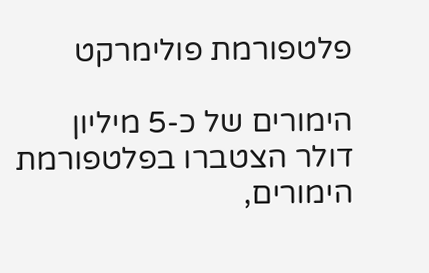פלטפורמת פולימרקט

הימורים של כ-5 מיליון דולר הצטברו בפלטפורמת הימורים,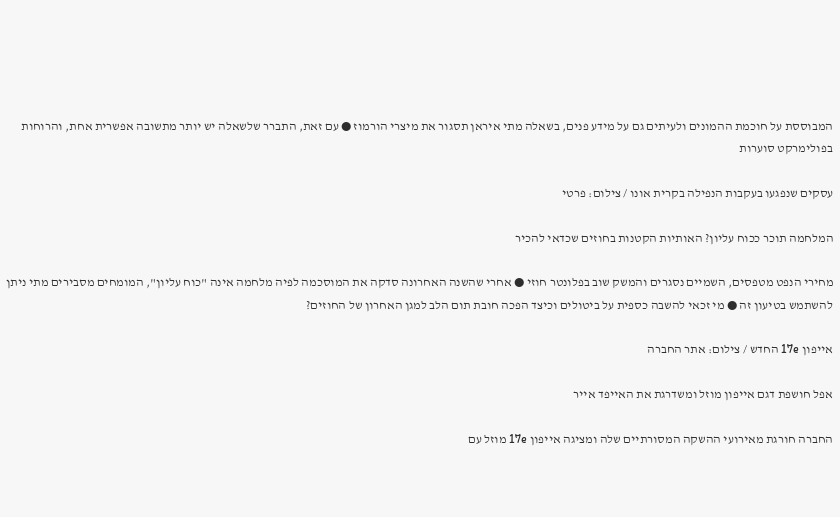המבוססת על חוכמת ההמונים ולעיתים גם על מידע פנים, בשאלה מתי איראן תסגור את מיצרי הורמוז ● עם זאת, התברר שלשאלה יש יותר מתשובה אפשרית אחת, והרוחות בפולימרקט סוערות

עסקים שנפגעו בעקבות הנפילה בקרית אונו / צילום: פרטי

המלחמה תוכר ככוח עליון? האותיות הקטנות בחוזים שכדאי להכיר

מחירי הנפט מטפסים, השמיים נסגרים והמשק שוב בפלונטר חוזי ● אחרי שהשנה האחרונה סדקה את המוסכמה לפיה מלחמה אינה "כוח עליון", המומחים מסבירים מתי ניתן להשתמש בטיעון זה ● מי זכאי להשבה כספית על ביטולים וכיצד הפכה חובת תום הלב למגן האחרון של החוזים?

אייפון 17e החדש / צילום: אתר החברה

אפל חושפת דגם אייפון מוזל ומשדרגת את האייפד אייר

החברה חורגת מאירועי ההשקה המסורתיים שלה ומציגה אייפון 17e מוזל עם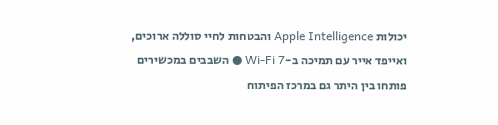יכולות Apple Intelligence והבטחות לחיי סוללה ארוכים, ואייפד אייר עם תמיכה ב-Wi-Fi 7 ● השבבים במכשירים פותחו בין היתר גם במרכז הפיתוח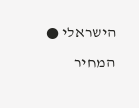הישראלי ● המחיר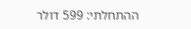ההתחלתי: 599 דולר